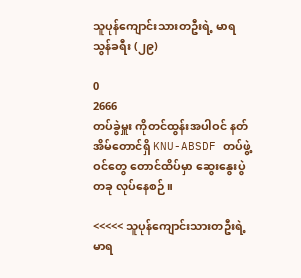သူပုန်ကျောင်းသားတဦးရဲ့ မာရသွန်ခရီး (၂၉)

0
2666
တပ်ခွဲမှူး ကိုတင်ထွန်းအပါဝင် နတ်အိမ်တောင်ရှိ KNU-ABSDF တပ်ဖွဲ့ဝင်တွေ တောင်ထိပ်မှာ ဆွေးနွေးပွဲတခု လုပ်နေစဉ်။

<<<<< သူပုန်ကျောင်းသားတဦးရဲ့ မာရ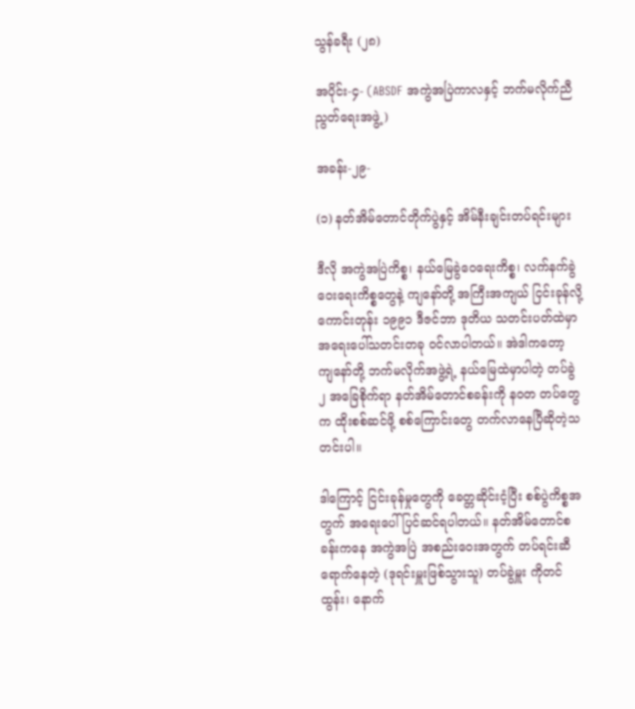သွန်ခရီး (၂၈)

အပိုင်း-၄- (ABSDF အကွဲအပြဲကာလနှင့် ဘက်မလိုက်ညီညွတ်ရေးအဖွဲ့)

အခန်း-၂၉-

(၁) နတ်အိမ်တောင်တိုက်ပွဲနှင့် အိမ်နီးချင်းတပ်ရင်းများ

ဒီလို အကွဲအပြဲကိစ္စ၊ နယ်မြေခွဲဝေရေးကိစ္စ၊ လက်နက်ခွဲဝေးရေးကိစ္စတွေနဲ့ ကျနော်တို့ အကြီးအကျယ် ငြင်းခုန်လို့ကောင်းတုန်း ၁၉၉၁ ဒီဇင်ဘာ ဒုတိယ သတင်းပတ်ထဲမှာ အရေးပေါ်သတင်းတခု ဝင်လာပါတယ်။ အဲဒါကတော့ ကျနော်တို့ ဘက်မလိုက်အဖွဲ့ရဲ့ နယ်မြေထဲမှာပါတဲ့ တပ်ခွဲ ၂ အခြေစိုက်ရာ နတ်အိမ်တောင်စခန်းကို နဝတ တပ်တွေက ထိုးစစ်ဆင်ဖို့ စစ်ကြောင်းတွေ တက်လာနေပြီဆိုတဲ့သတင်းပါ။

ဒါကြောင့် ငြင်းခုန်မှုတွေကို ခေတ္တဆိုင်းငံ့ပြီး စစ်ပွဲကိစ္စအတွက် အရေးပေါ်ပြင်ဆင်ရပါတယ်။ နတ်အိမ်တောင်စခန်းကနေ အကွဲအပြဲ အစည်းဝေးအတွက် တပ်ရင်းဆီရောက်နေတဲ့ (ဒုရင်းမှူးဖြစ်သွားသူ) တပ်ခွဲမှူး ကိုတင်ထွန်း၊ နောက်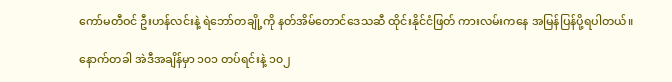ကော်မတီဝင် ဦးဟန်လင်းနဲ့ ရဲဘော်တချို့ကို နတ်အိမ်တောင်ဒေသဆီ ထိုင်းနိုင်ငံဖြတ် ကားလမ်းကနေ အမြန်ပြန်ပို့ရပါတယ်။

နောက်တခါ အဲဒီအချိန်မှာ ၁၀၁ တပ်ရင်းနဲ့ ၁၀၂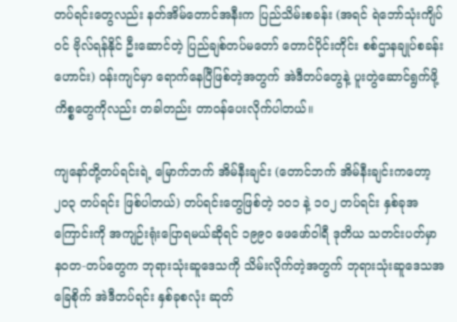တပ်ရင်းတွေလည်း နတ်အိမ်တောင်အနီးက ပြည်သိမ်းစခန်း (အရင် ရဲဘော်သုံးကျိပ်ဝင် ဗိုလ်ရန်နိုင် ဦးဆောင်တဲ့ ပြည်ချစ်တပ်မတော် တောင်ပိုင်းတိုင်း စစ်ဌာနချုပ်စခန်းဟောင်း) ဝန်းကျင်မှာ ရောက်နေပြီဖြစ်တဲ့အတွက် အဲဒီတပ်တွေနဲ့ ပူးတွဲဆောင်ရွက်ဖို့ ကိစ္စတွေကိုလည်း တခါတည်း တာဝန်ပေးလိုက်ပါတယ်။

ကျနော်တို့တပ်ရင်းရဲ့ မြောက်ဘက် အိမ်နီးချင်း (တောင်ဘက် အိမ်နီးချင်းကတော့ ၂၀၃ တပ်ရင်း ဖြစ်ပါတယ်) တပ်ရင်းတွေဖြစ်တဲ့ ၁၀၁ နဲ့ ၁၀၂ တပ်ရင်း နှစ်ခုအကြောင်းကို အကျဉ်းရုံးပြောရမယ်ဆိုရင် ၁၉၉၀ ဖေဖော်ဝါရီ ဒုတိယ သတင်းပတ်မှာ နဝတ-တပ်တွေက ဘုရားသုံးဆူဒေသကို သိမ်းလိုက်တဲ့အတွက် ဘုရားသုံးဆူဒေသအခြေစိုက် အဲဒီတပ်ရင်း နှစ်ခုစလုံး ဆုတ်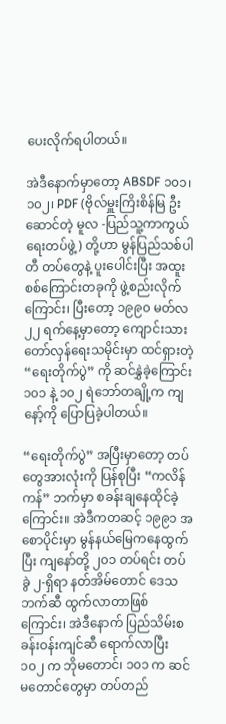ပေးလိုက်ရပါတယ်။

အဲဒီနောက်မှာတော့ ABSDF ၁၀၁၊ ၁၀၂၊ PDF (ဗိုလ်မှူးကြိးစိန်မြ ဦးဆောင်တဲ့ မူလ -ပြည်သူ့ကာကွယ်ရေးတပ်ဖွဲ့) တို့ဟာ မွန်ပြည်သစ်ပါတီ တပ်တွေနဲ့ ပူးပေါင်းပြီး အထူးစစ်ကြောင်းတခုကို ဖွဲ့စည်းလိုက်ကြောင်း၊ ပြီးတော့ ၁၉၉၀ မတ်လ ၂၂ ရက်နေ့မှာတော့ ကျောင်းသားတော်လှန်ရေးသမိုင်းမှာ ထင်ရှားတဲ့ “ရေးတိုက်ပွဲ” ကို ဆင်နွှဲခဲ့ကြောင်း ၁၀၁ နဲ့ ၁၀၂ ရဲဘော်တချို့က ကျနော့်ကို ပြောပြခဲ့ပါတယ်။

“ရေးတိုက်ပွဲ” အပြီးမှာတော့ တပ်တွေအားလုံးကို ပြန်စုပြီး “ကလိန်ကန်” ဘက်မှာ စခန်းချနေထိုင်ခဲ့ကြောင်း။ အဲဒီကတဆင့် ၁၉၉၁ အစောပိုင်းမှာ မွန်နယ်မြေကနေထွက်ပြီး ကျနော်တို့ ၂၀၁ တပ်ရင်း တပ်ခွဲ ၂-ရှိရာ နတ်အိမ်တောင် ဒေသဘက်ဆီ ထွက်လာတာဖြစ်ကြောင်း၊ အဲဒီနောက် ပြည်သိမ်းစခန်းဝန်းကျင်ဆီ ရောက်လာပြီး ၁၀၂ က ဘိုမတောင်၊ ၁၀၁ က ဆင်မတောင်တွေမှာ တပ်တည်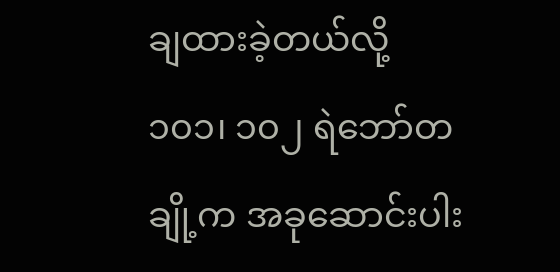ချထားခဲ့တယ်လို့ ၁၀၁၊ ၁၀၂ ရဲဘော်တချို့က အခုဆောင်းပါး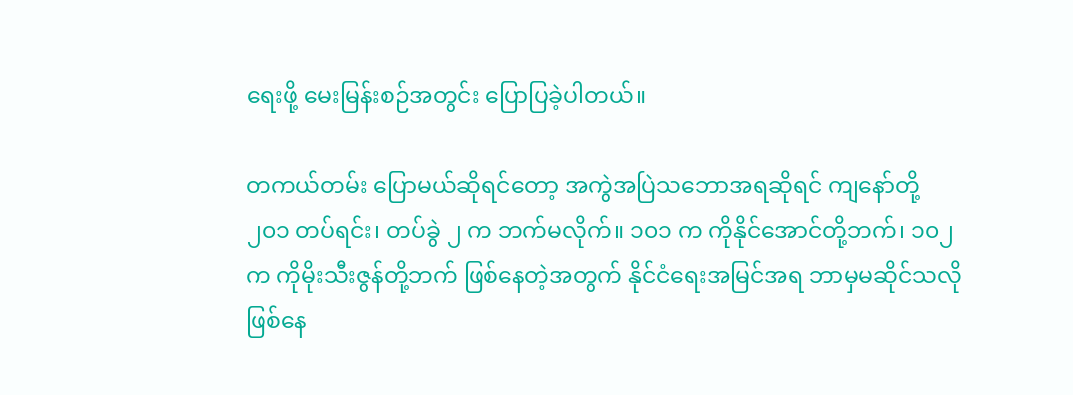ရေးဖို့ မေးမြန်းစဉ်အတွင်း ပြောပြခဲ့ပါတယ်။

တကယ်တမ်း ပြောမယ်ဆိုရင်တော့ အကွဲအပြဲသဘောအရဆိုရင် ကျနော်တို့ ၂၀၁ တပ်ရင်း၊ တပ်ခွဲ ၂ က ဘက်မလိုက်။ ၁၀၁ က ကိုနိုင်အောင်တို့ဘက်၊ ၁၀၂ က ကိုမိုးသီးဇွန်တို့ဘက် ဖြစ်နေတဲ့အတွက် နိုင်ငံရေးအမြင်အရ ဘာမှမဆိုင်သလို ဖြစ်နေ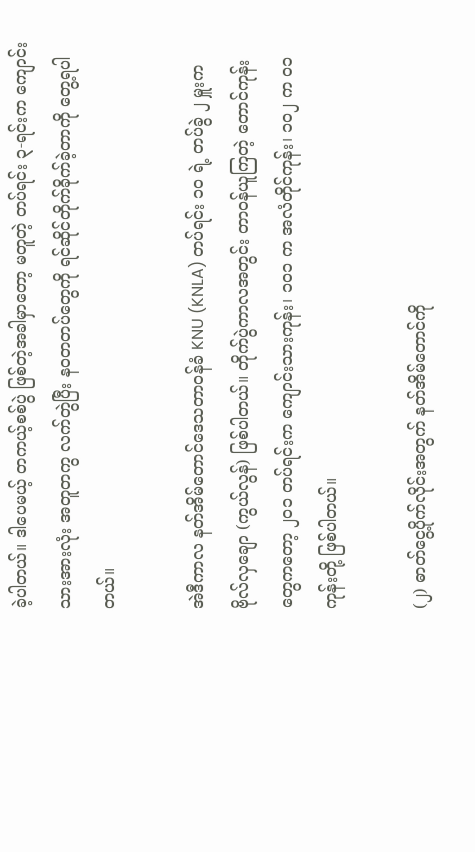ခဲ့ပါတယ်။ ဒါပေမယ့် တကယ့်စစ်ပွဲ ဖြစ်တဲ့အခါမှာတော့ မတူတဲ့ တပ်ရင်း ၃-ရင်းက ကျောင်းသားအားလုံး အတူတကွ လက်တွဲပြီး နဝတတပ်တွေကို ရင်ဆိုင်တိုက်ခိုက်ခဲ့တာကို တွေ့ရပါတယ်။

အဲဒီကာလ နတ်အိမ်တောင်ဒေသတာဝန်ခံ KNU (KNLA) တပ်ရင်း ၁၀ ရဲ့ တပ်ခွဲ ၂ မှူးက ဗိုလ်လှချော (ကွယ်လွန်) ဖြစ်ပါတယ်။ တိုက်ပွဲကာလအတွင်း တာဝန်ယူကြတဲ့ တောင်ကုန်းတွေကတော့ ၂၀၁ တပ်ရင်းက ကျောင်းသားကုန်း၊ ၁၀၁ က အလံတိုင်ကုန်း၊ ၁၀၂ က ၀၁ ကုန်းတို့ ဖြစ်ပါတယ်။

(၂) ဓာတ်ငွေ့ပိုက်လိုင်းအတွက် နတ်အိမ်တောင်ကို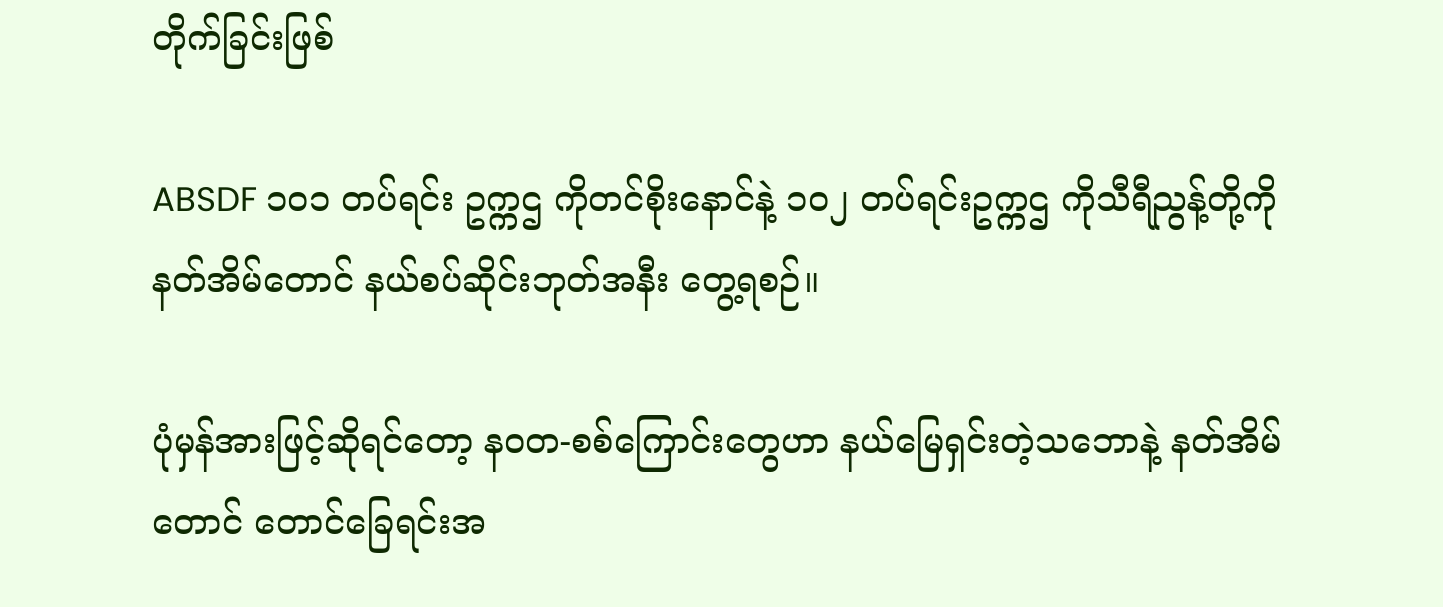တိုက်ခြင်းဖြစ်

ABSDF ၁၀၁ တပ်ရင်း ဥက္ကဌ ကိုတင်စိုးနောင်နဲ့ ၁၀၂ တပ်ရင်းဥက္ကဌ ကိုသီရီညွန့်တို့ကို နတ်အိမ်တောင် နယ်စပ်ဆိုင်းဘုတ်အနီး တွေ့ရစဉ်။

ပုံမှန်အားဖြင့်ဆိုရင်တော့ နဝတ-စစ်ကြောင်းတွေဟာ နယ်မြေရှင်းတဲ့သဘောနဲ့ နတ်အိမ်တောင် တောင်ခြေရင်းအ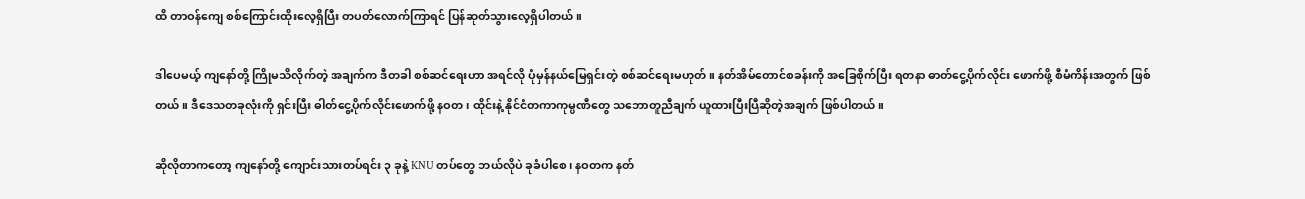ထိ တာဝန်ကျေ စစ်ကြောင်းထိုးလေ့ရှိပြီး တပတ်လောက်ကြာရင် ပြန်ဆုတ်သွားလေ့ရှိပါတယ်။

ဒါပေမယ့် ကျနော်တို့ ကြိုမသိလိုက်တဲ့ အချက်က ဒီတခါ စစ်ဆင်ရေးဟာ အရင်လို ပုံမှန်နယ်မြေရှင်းတဲ့ စစ်ဆင်ရေးမဟုတ်။ နတ်အိမ်တောင်စခန်းကို အခြေစိုက်ပြီး ရတနာ ဓာတ်ငွေ့ပိုက်လိုင်း ဖောက်ဖို့ စီမံကိန်းအတွက် ဖြစ်တယ်။ ဒီဒေသတခုလုံးကို ရှင်းပြီး ဓါတ်ငွေ့ပိုက်လိုင်းဖောက်ဖို့ နဝတ၊ ထိုင်းနဲ့ နိုင်ငံတကာကုမ္ပဏီတွေ သဘောတူညီချက် ယူထားပြီးပြီဆိုတဲ့အချက် ဖြစ်ပါတယ်။

ဆိုလိုတာကတော့ ကျနော်တို့ ကျောင်းသားတပ်ရင်း ၃ ခုနဲ့ KNU တပ်တွေ ဘယ်လိုပဲ ခုခံပါစေ၊ နဝတက နတ်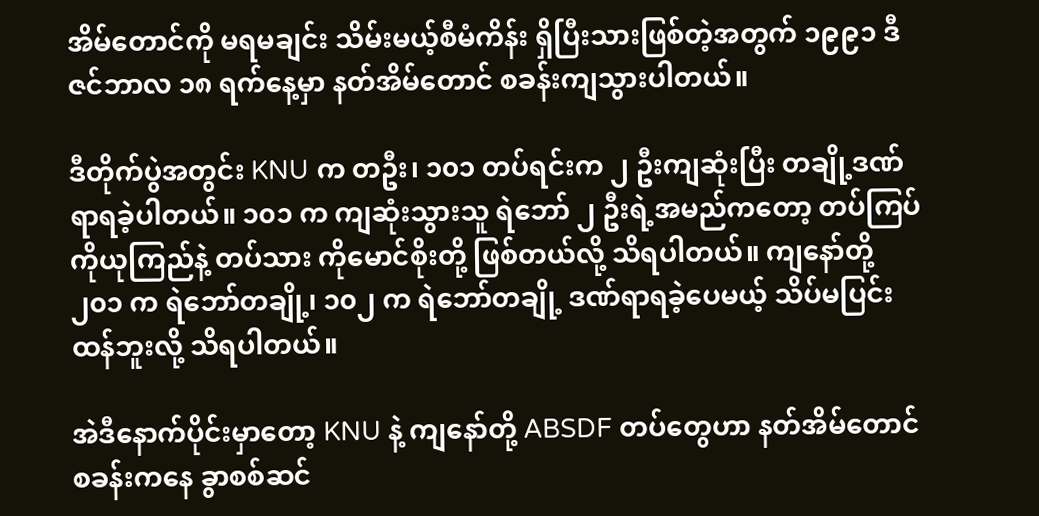အိမ်တောင်ကို မရမချင်း သိမ်းမယ့်စီမံကိန်း ရှိပြီးသားဖြစ်တဲ့အတွက် ၁၉၉၁ ဒီဇင်ဘာလ ၁၈ ရက်နေ့မှာ နတ်အိမ်တောင် စခန်းကျသွားပါတယ်။

ဒီတိုက်ပွဲအတွင်း KNU က တဦး၊ ၁၀၁ တပ်ရင်းက ၂ ဦးကျဆုံးပြီး တချို့ဒဏ်ရာရခဲ့ပါတယ်။ ၁၀၁ က ကျဆုံးသွားသူ ရဲဘော် ၂ ဦးရဲ့အမည်ကတော့ တပ်ကြပ် ကိုယုကြည်နဲ့ တပ်သား ကိုမောင်စိုးတို့ ဖြစ်တယ်လို့ သိရပါတယ်။ ကျနော်တို့ ၂၀၁ က ရဲဘော်တချို့၊ ၁၀၂ က ရဲဘော်တချို့ ဒဏ်ရာရခဲ့ပေမယ့် သိပ်မပြင်းထန်ဘူးလို့ သိရပါတယ်။

အဲဒီနောက်ပိုင်းမှာတော့ KNU နဲ့ ကျနော်တို့ ABSDF တပ်တွေဟာ နတ်အိမ်တောင်စခန်းကနေ ခွာစစ်ဆင်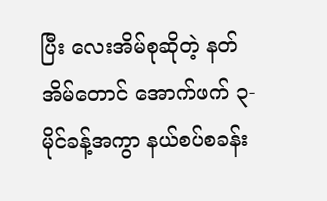ပြီး လေးအိမ်စုဆိုတဲ့ နတ်အိမ်တောင် အောက်ဖက် ၃-မိုင်ခန့်အကွာ နယ်စပ်စခန်း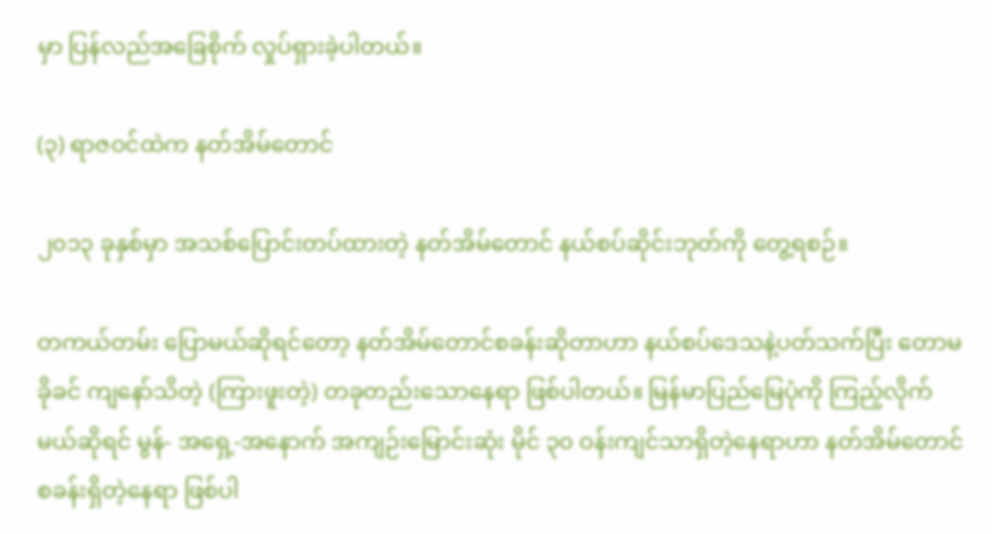မှာ ပြန်လည်အခြေစိုက် လှုပ်ရှားခဲ့ပါတယ်။

(၃) ရာဇဝင်ထဲက နတ်အိမ်တောင်

၂၀၁၃ ခုနှစ်မှာ အသစ်ပြောင်းတပ်ထားတဲ့ နတ်အိမ်တောင် နယ်စပ်ဆိုင်းဘုတ်ကို တွေ့ရစဉ်။

တကယ်တမ်း ပြောမယ်ဆိုရင်တော့ နတ်အိမ်တောင်စခန်းဆိုတာဟာ နယ်စပ်ဒေသနဲ့ပတ်သက်ပြီး တောမခိုခင် ကျနော်သိတဲ့ (ကြားဖူးတဲ့) တခုတည်းသောနေရာ ဖြစ်ပါတယ်။ မြန်မာပြည်မြေပုံကို ကြည့်လိုက်မယ်ဆိုရင် မွန်- အရှေ့-အနောက် အကျဉ်းမြောင်းဆုံး မိုင် ၃၀ ဝန်းကျင်သာရှိတဲ့နေရာဟာ နတ်အိမ်တောင်စခန်းရှိတဲ့နေရာ ဖြစ်ပါ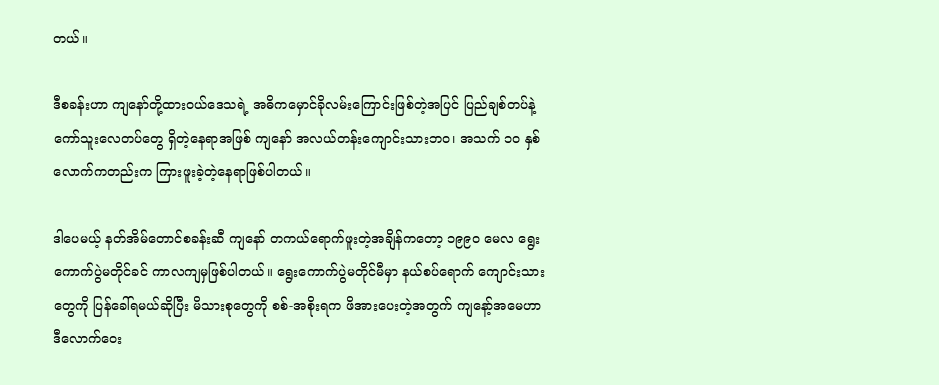တယ်။

ဒီစခန်းဟာ ကျနော်တို့ထားဝယ်ဒေသရဲ့ အဓိကမှောင်ခိုလမ်းကြောင်းဖြစ်တဲ့အပြင် ပြည်ချစ်တပ်နဲ့ ကော်သူးလေတပ်တွေ ရှိတဲ့နေရာအဖြစ် ကျနော် အလယ်တန်းကျောင်းသားဘဝ၊ အသက် ၁၀ နှစ်လောက်ကတည်းက ကြားဖူးခဲ့တဲ့နေရာဖြစ်ပါတယ်။

ဒါပေမယ့် နတ်အိမ်တောင်စခန်းဆီ ကျနော် တကယ်ရောက်ဖူးတဲ့အချိန်ကတော့ ၁၉၉၀ မေလ ရွေးကောက်ပွဲမတိုင်ခင် ကာလကျမှဖြစ်ပါတယ်။ ရွေးကောက်ပွဲမတိုင်မီမှာ နယ်စပ်ရောက် ကျောင်းသားတွေကို ပြန်ခေါ်ရမယ်ဆိုပြီး မိသားစုတွေကို စစ်-အစိုးရက ဖိအားပေးတဲ့အတွက် ကျနော့်အမေဟာ ဒီလောက်ဝေး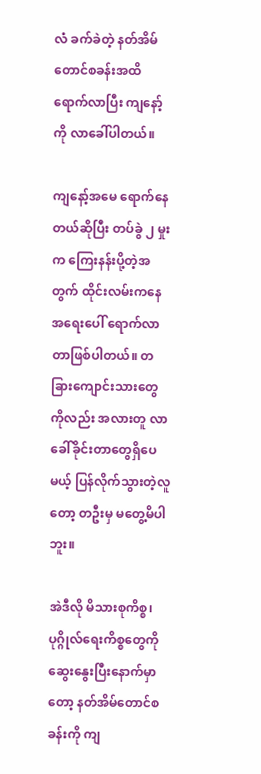လံ ခက်ခဲတဲ့ နတ်အိမ်တောင်စခန်းအထိ ရောက်လာပြီး ကျနော့်ကို လာခေါ်ပါတယ်။

ကျနော့်အမေ ရောက်နေတယ်ဆိုပြီး တပ်ခွဲ ၂ မှုးက ကြေးနန်းပို့တဲ့အတွက် ထိုင်းလမ်းကနေ အရေးပေါ် ရောက်လာတာဖြစ်ပါတယ်။ တခြားကျောင်းသားတွေကိုလည်း အလားတူ လာခေါ်ခိုင်းတာတွေရှိပေမယ့် ပြန်လိုက်သွားတဲ့လူတော့ တဦးမှ မတွေ့မိပါဘူး။

အဲဒီလို မိသားစုကိစ္စ၊ ပုဂ္ဂိုလ်ရေးကိစ္စတွေကို ဆွေးနွေးပြီးနောက်မှာတော့ နတ်အိမ်တောင်စခန်းကို ကျ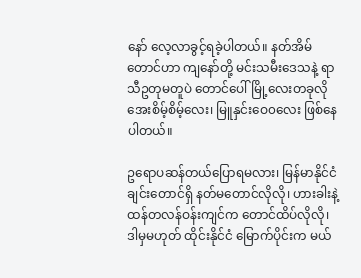နော် လေ့လာခွင့်ရခဲ့ပါတယ်။ နတ်အိမ်တောင်ဟာ ကျနော်တို့ မင်းသမီးဒေသနဲ့ ရာသီဥတုမတူပဲ တောင်ပေါ်မြို့လေးတခုလို အေးစိမ့်စိမ့်လေး၊ မြူနှင်းဝေ၀လေး ဖြစ်နေပါတယ်။

ဥရောပဆန်တယ်ပြောရမလား၊ မြန်မာနိုင်ငံ ချင်းတောင်ရှိ နတ်မတောင်လိုလို၊ ဟားခါးနဲ့ ထန်တလန်ဝန်းကျင်က တောင်ထိပ်လိုလို၊ ဒါမှမဟုတ် ထိုင်းနိုင်ငံ မြောက်ပိုင်းက မယ်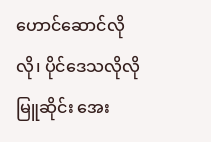ဟောင်ဆောင်လိုလို၊ ပိုင်ဒေသလိုလို မြူဆိုင်း အေး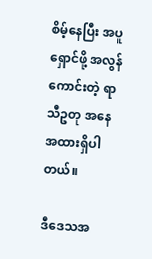စိမ့်နေပြီး အပူရှောင်ဖို့ အလွန်ကောင်းတဲ့ ရာသီဥတု အနေအထားရှိပါတယ်။

ဒီဒေသအ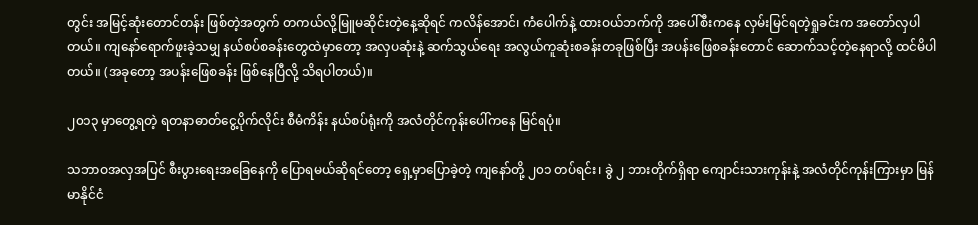တွင်း အမြင့်ဆုံးတောင်တန်း ဖြစ်တဲ့အတွက် တကယ်လို့မြူမဆိုင်းတဲ့နေ့ဆိုရင် ကလိန်အောင်၊ ကံပေါက်နဲ့ ထားဝယ်ဘက်ကို အပေါ်စီးကနေ လှမ်းမြင်ရတဲ့ရှုခင်းက အတော်လှပါတယ်။ ကျနော်ရောက်ဖူးခဲ့သမျှ နယ်စပ်စခန်းတွေထဲမှာတော့ အလှပဆုံးနဲ့ ဆက်သွယ်ရေး အလွယ်ကူဆုံးစခန်းတခုဖြစ်ပြီး အပန်းဖြေစခန်းတောင် ဆောက်သင့်တဲ့နေရာလို့ ထင်မိပါတယ်။ (အခုတော့ အပန်းဖြေစခန်း ဖြစ်နေပြီလို့ သိရပါတယ်)။

၂၀၁၃ မှာတွေ့ရတဲ့ ရတနာဓာတ်ငွေ့ပိုက်လိုင်း စီမံကိန်း နယ်စပ်ရုံးကို အလံတိုင်ကုန်းပေါ်ကနေ မြင်ရပုံ။

သဘာဝအလှအပြင် စီးပွားရေးအခြေနေကို ပြောရမယ်ဆိုရင်တော့ ရှေ့မှာပြောခဲ့တဲ့ ကျနော်တို့ ၂၀၁ တပ်ရင်း၊ ခွဲ ၂ ဘားတိုက်ရှိရာ ကျောင်းသားကုန်းနဲ့ အလံတိုင်ကုန်းကြားမှာ မြန်မာနိုင်ငံ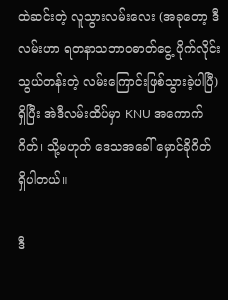ထဲဆင်းတဲ့ လူသွားလမ်းလေး (အခုတော့ ဒီလမ်းဟာ ရတနာသဘာဝဓာတ်ငွေ့ ပိုက်လိုင်းသွယ်တန်းတဲ့ လမ်းကြောင်းဖြစ်သွားခဲ့ပါပြီ) ရှိပြီး အဲဒီလမ်းထိပ်မှာ KNU အကောက်ဂိတ်၊ သို့မဟုတ် ဒေသအခေါ် မှောင်ခိုဂိတ် ရှိပါတယ်။

ဒီ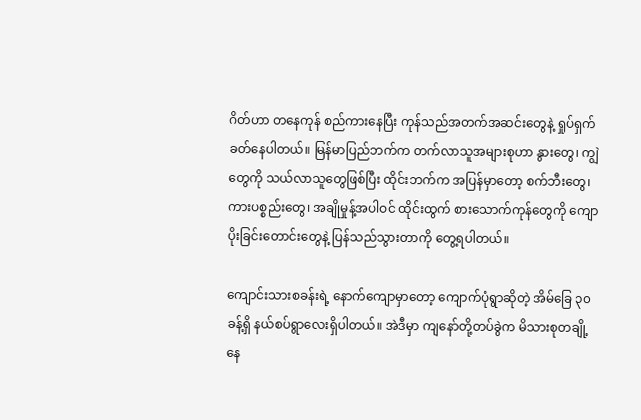ဂိတ်ဟာ တနေကုန် စည်ကားနေပြီး ကုန်သည်အတက်အဆင်းတွေနဲ့ ရှုပ်ရှက်ခတ်နေပါတယ်။ မြန်မာပြည်ဘက်က တက်လာသူအများစုဟာ နွားတွေ၊ ကျွဲတွေကို သယ်လာသူတွေဖြစ်ပြီး ထိုင်းဘက်က အပြန်မှာတော့ စက်ဘီးတွေ၊ ကားပစ္စည်းတွေ၊ အချိုမှုန့်အပါဝင် ထိုင်းထွက် စားသောက်ကုန်တွေကို ကျောပိုးခြင်းတောင်းတွေနဲ့ ပြန်သည်သွားတာကို တွေ့ရပါတယ်။

ကျောင်းသားစခန်းရဲ့ နောက်ကျောမှာတော့ ကျောက်ပုံရွာဆိုတဲ့ အိမ်ခြေ ၃၀ ခန့်ရှိ နယ်စပ်ရွာလေးရှိပါတယ်။ အဲဒီမှာ ကျနော်တို့တပ်ခွဲက မိသားစုတချို့နေ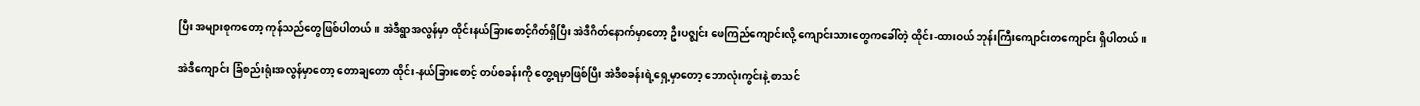ပြီး အများစုကတော့ ကုန်သည်တွေဖြစ်ပါတယ်။ အဲဒီရွာအလွန်မှာ ထိုင်းနယ်ခြားစောင့်ဂိတ်ရှိပြီး အဲဒီဂိတ်နောက်မှာတော့ ဦးပဇ္ဈင်း ဖေကြည်ကျောင်းလို့ ကျောင်းသားတွေကခေါ်တဲ့ ထိုင်း-ထားဝယ် ဘုန်းကြီးကျောင်းတကျောင်း ရှိပါတယ်။

အဲဒီကျောင်း ခြံစည်းရုံးအလွန်မှာတော့ တောချတော ထိုင်း-နယ်ခြားစောင့် တပ်စခန်းကို တွေ့ရမှာဖြစ်ပြီး အဲဒီစခန်းရဲ့ရှေ့မှာတော့ ဘောလုံးကွင်းနဲ့ စာသင်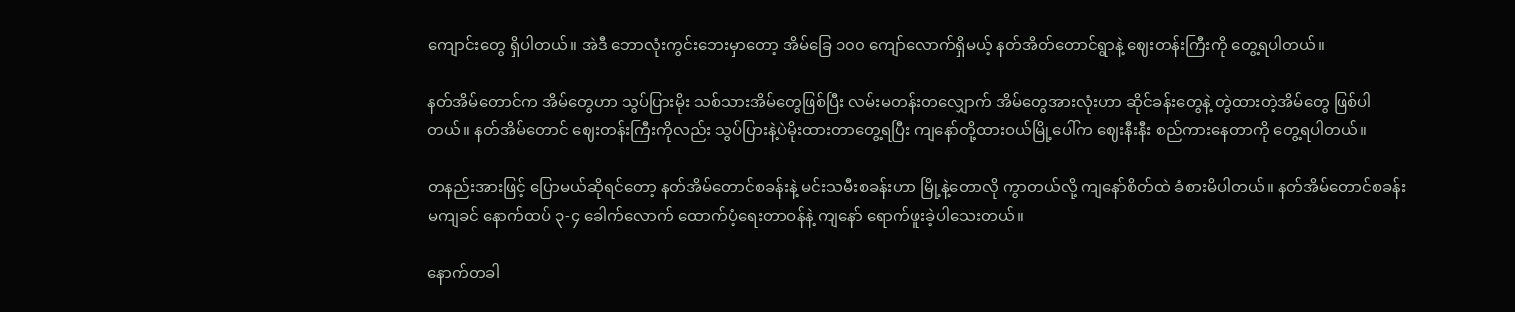ကျောင်းတွေ ရှိပါတယ်။ အဲဒီ ဘောလုံးကွင်းဘေးမှာတော့ အိမ်ခြေ ၁၀၀ ကျော်လောက်ရှိမယ့် နတ်အိတ်တောင်ရွာနဲ့ ဈေးတန်းကြီးကို တွေ့ရပါတယ်။

နတ်အိမ်တောင်က အိမ်တွေဟာ သွပ်ပြားမိုး သစ်သားအိမ်တွေဖြစ်ပြီး လမ်းမတန်းတလျှောက် အိမ်တွေအားလုံးဟာ ဆိုင်ခန်းတွေနဲ့ တွဲထားတဲ့အိမ်တွေ ဖြစ်ပါတယ်။ နတ်အိမ်တောင် ဈေးတန်းကြီးကိုလည်း သွပ်ပြားနဲ့ပဲမိုးထားတာတွေ့ရပြီး ကျနော်တို့ထားဝယ်မြို့ပေါ်က ဈေးနီးနီး စည်ကားနေတာကို တွေ့ရပါတယ်။

တနည်းအားဖြင့် ပြောမယ်ဆိုရင်တော့ နတ်အိမ်တောင်စခန်းနဲ့ မင်းသမီးစခန်းဟာ မြို့နဲ့တောလို ကွာတယ်လို့ ကျနော်စိတ်ထဲ ခံစားမိပါတယ်။ နတ်အိမ်တောင်စခန်း မကျခင် နောက်ထပ် ၃-၄ ခေါက်လောက် ထောက်ပံ့ရေးတာဝန်နဲ့ ကျနော် ရောက်ဖူးခဲ့ပါသေးတယ်။

နောက်တခါ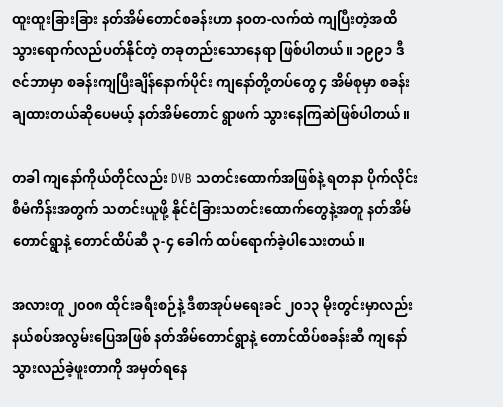ထူးထူးခြားခြား နတ်အိမ်တောင်စခန်းဟာ နဝတ-လက်ထဲ ကျပြီးတဲ့အထိ သွားရောက်လည်ပတ်နိုင်တဲ့ တခုတည်းသောနေရာ ဖြစ်ပါတယ်။ ၁၉၉၁ ဒီဇင်ဘာမှာ စခန်းကျပြီးချိန်နောက်ပိုင်း ကျနော်တို့တပ်တွေ ၄ အိမ်စုမှာ စခန်းချထားတယ်ဆိုပေမယ့် နတ်အိမ်တောင် ရွာဖက် သွားနေကြဆဲဖြစ်ပါတယ်။

တခါ ကျနော်ကိုယ်တိုင်လည်း DVB သတင်းထောက်အဖြစ်နဲ့ ရတနာ ပိုက်လိုင်းစီမံကိန်းအတွက် သတင်းယူဖို့ နိုင်ငံခြားသတင်းထောက်တွေနဲ့အတူ နတ်အိမ်တောင်ရွာနဲ့ တောင်ထိပ်ဆီ ၃-၄ ခေါက် ထပ်ရောက်ခဲ့ပါသေးတယ်။

အလားတူ ၂၀၀၈ ထိုင်းခရီးစဉ်နဲ့ ဒီစာအုပ်မရေးခင် ၂၀၁၃ မိုးတွင်းမှာလည်း နယ်စပ်အလွမ်းပြေအဖြစ် နတ်အိမ်တောင်ရွာနဲ့ တောင်ထိပ်စခန်းဆီ ကျနော်သွားလည်ခဲ့ဖူးတာကို အမှတ်ရနေ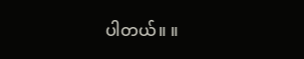ပါတယ်။ ။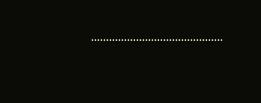……………………………………..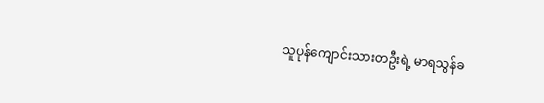သူပုန်ကျောင်းသားတဦးရဲ့ မာရသွန်ခ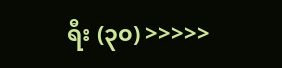ရီး (၃၀) >>>>>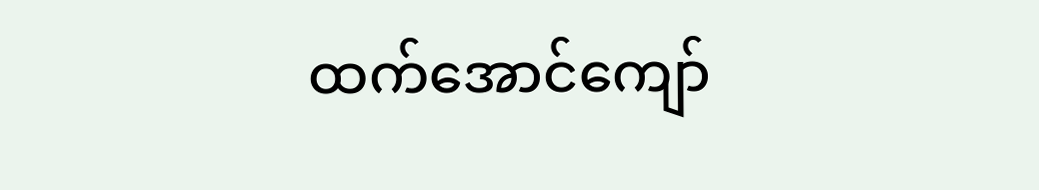ထက်အောင်ကျော်